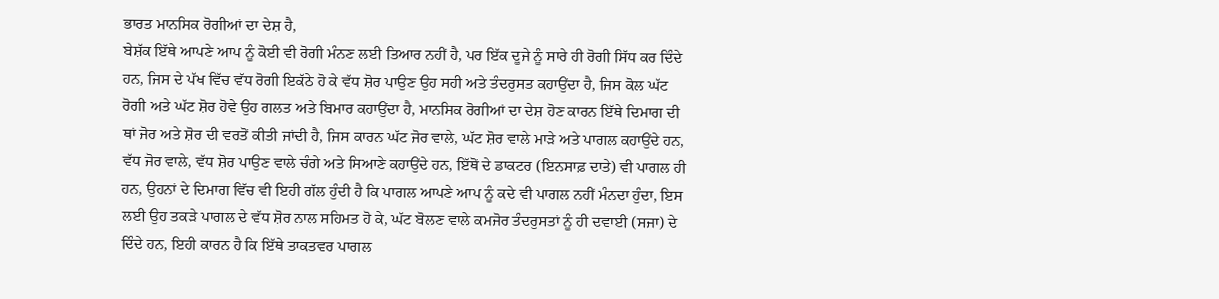ਭਾਰਤ ਮਾਨਸਿਕ ਰੋਗੀਆਂ ਦਾ ਦੇਸ਼ ਹੈ,
ਬੇਸ਼ੱਕ ਇੱਥੇ ਆਪਣੇ ਆਪ ਨੂੰ ਕੋਈ ਵੀ ਰੋਗੀ ਮੰਨਣ ਲਈ ਤਿਆਰ ਨਹੀਂ ਹੈ, ਪਰ ਇੱਕ ਦੂਜੇ ਨੂੰ ਸਾਰੇ ਹੀ ਰੋਗੀ ਸਿੱਧ ਕਰ ਦਿੰਦੇ ਹਨ, ਜਿਸ ਦੇ ਪੱਖ ਵਿੱਚ ਵੱਧ ਰੋਗੀ ਇਕੱਠੇ ਹੋ ਕੇ ਵੱਧ ਸ਼ੋਰ ਪਾਉਣ ਉਹ ਸਹੀ ਅਤੇ ਤੰਦਰੁਸਤ ਕਹਾਉਂਦਾ ਹੈ, ਜਿਸ ਕੋਲ ਘੱਟ ਰੋਗੀ ਅਤੇ ਘੱਟ ਸ਼ੋਰ ਹੋਵੇ ਉਹ ਗਲਤ ਅਤੇ ਬਿਮਾਰ ਕਹਾਉਂਦਾ ਹੈ, ਮਾਨਸਿਕ ਰੋਗੀਆਂ ਦਾ ਦੇਸ਼ ਹੋਣ ਕਾਰਨ ਇੱਥੇ ਦਿਮਾਗ ਦੀ ਥਾਂ ਜੋਰ ਅਤੇ ਸ਼ੋਰ ਦੀ ਵਰਤੋਂ ਕੀਤੀ ਜਾਂਦੀ ਹੈ, ਜਿਸ ਕਾਰਨ ਘੱਟ ਜੋਰ ਵਾਲੇ, ਘੱਟ ਸ਼ੋਰ ਵਾਲੇ ਮਾੜੇ ਅਤੇ ਪਾਗਲ ਕਹਾਉਂਦੇ ਹਨ, ਵੱਧ ਜੋਰ ਵਾਲੇ, ਵੱਧ ਸ਼ੋਰ ਪਾਉਣ ਵਾਲੇ ਚੰਗੇ ਅਤੇ ਸਿਆਣੇ ਕਹਾਉਂਦੇ ਹਨ, ਇੱਥੋਂ ਦੇ ਡਾਕਟਰ (ਇਨਸਾਫ਼ ਦਾਤੇ) ਵੀ ਪਾਗਲ ਹੀ ਹਨ, ਉਹਨਾਂ ਦੇ ਦਿਮਾਗ ਵਿੱਚ ਵੀ ਇਹੀ ਗੱਲ ਹੁੰਦੀ ਹੈ ਕਿ ਪਾਗਲ ਆਪਣੇ ਆਪ ਨੂੰ ਕਦੇ ਵੀ ਪਾਗਲ ਨਹੀਂ ਮੰਨਦਾ ਹੁੰਦਾ, ਇਸ ਲਈ ਉਹ ਤਕੜੇ ਪਾਗਲ ਦੇ ਵੱਧ ਸ਼ੋਰ ਨਾਲ ਸਹਿਮਤ ਹੋ ਕੇ, ਘੱਟ ਬੋਲਣ ਵਾਲੇ ਕਮਜੋਰ ਤੰਦਰੁਸਤਾਂ ਨੂੰ ਹੀ ਦਵਾਈ (ਸਜਾ) ਦੇ ਦਿੰਦੇ ਹਨ, ਇਹੀ ਕਾਰਨ ਹੈ ਕਿ ਇੱਥੇ ਤਾਕਤਵਰ ਪਾਗਲ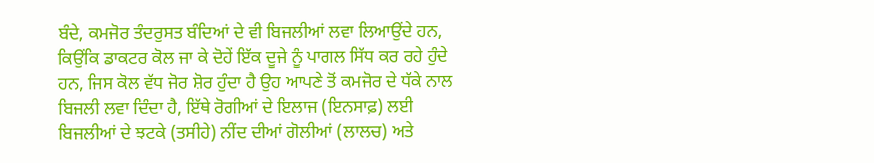ਬੰਦੇ, ਕਮਜੋਰ ਤੰਦਰੁਸਤ ਬੰਦਿਆਂ ਦੇ ਵੀ ਬਿਜਲੀਆਂ ਲਵਾ ਲਿਆਉਂਦੇ ਹਨ, ਕਿਉਂਕਿ ਡਾਕਟਰ ਕੋਲ ਜਾ ਕੇ ਦੋਹੇਂ ਇੱਕ ਦੂਜੇ ਨੂੰ ਪਾਗਲ ਸਿੱਧ ਕਰ ਰਹੇ ਹੁੰਦੇ ਹਨ, ਜਿਸ ਕੋਲ ਵੱਧ ਜੋਰ ਸ਼ੋਰ ਹੁੰਦਾ ਹੈ ਉਹ ਆਪਣੇ ਤੋਂ ਕਮਜੋਰ ਦੇ ਧੱਕੇ ਨਾਲ ਬਿਜਲੀ ਲਵਾ ਦਿੰਦਾ ਹੈ, ਇੱਥੇ ਰੋਗੀਆਂ ਦੇ ਇਲਾਜ (ਇਨਸਾਫ਼) ਲਈ ਬਿਜਲੀਆਂ ਦੇ ਝਟਕੇ (ਤਸੀਹੇ) ਨੀਂਦ ਦੀਆਂ ਗੋਲੀਆਂ (ਲਾਲਚ) ਅਤੇ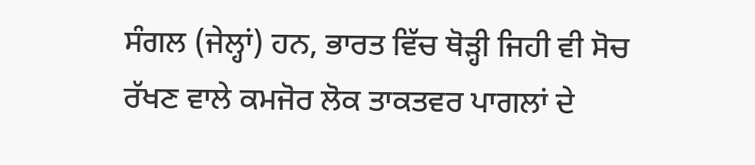ਸੰਗਲ (ਜੇਲ੍ਹਾਂ) ਹਨ, ਭਾਰਤ ਵਿੱਚ ਥੋੜ੍ਹੀ ਜਿਹੀ ਵੀ ਸੋਚ ਰੱਖਣ ਵਾਲੇ ਕਮਜੋਰ ਲੋਕ ਤਾਕਤਵਰ ਪਾਗਲਾਂ ਦੇ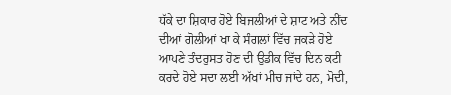ਧੱਕੇ ਦਾ ਸ਼ਿਕਾਰ ਹੋਏ ਬਿਜਲੀਆਂ ਦੇ ਸ਼ਾਟ ਅਤੇ ਨੀਂਦ ਦੀਆਂ ਗੋਲੀਆਂ ਖਾ ਕੇ ਸੰਗਲਾਂ ਵਿੱਚ ਜਕੜੇ ਹੋਏ ਆਪਣੇ ਤੰਦਰੁਸਤ ਹੋਣ ਦੀ ਉਡੀਕ ਵਿੱਚ ਦਿਨ ਕਟੀ ਕਰਦੇ ਹੋਏ ਸਦਾ ਲਈ ਅੱਖਾਂ ਮੀਚ ਜਾਂਦੇ ਹਨ, ਮੋਦੀ,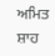ਅਮਿਤ ਸ਼ਾਹ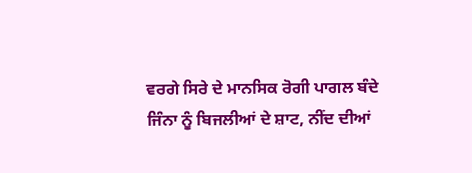ਵਰਗੇ ਸਿਰੇ ਦੇ ਮਾਨਸਿਕ ਰੋਗੀ ਪਾਗਲ ਬੰਦੇ ਜਿੰਨਾ ਨੂੰ ਬਿਜਲੀਆਂ ਦੇ ਸ਼ਾਟ, ਨੀਂਦ ਦੀਆਂ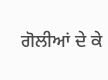ਗੋਲੀਆਂ ਦੇ ਕੇ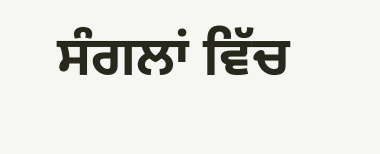ਸੰਗਲਾਂ ਵਿੱਚ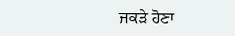ਜਕੜੇ ਹੋਣਾ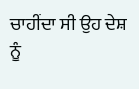ਚਾਹੀਂਦਾ ਸੀ ਉਹ ਦੇਸ਼ ਨੂੰ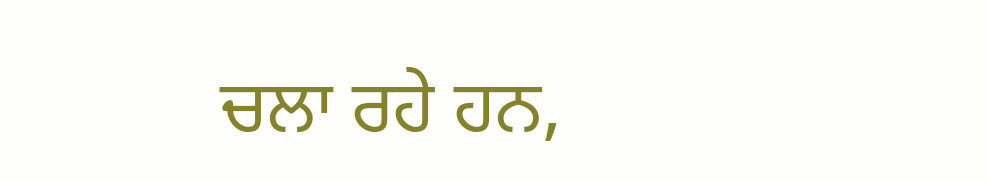ਚਲਾ ਰਹੇ ਹਨ,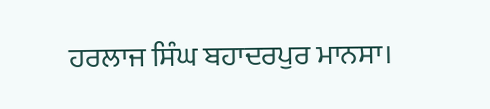ਹਰਲਾਜ ਸਿੰਘ ਬਹਾਦਰਪੁਰ ਮਾਨਸਾ।